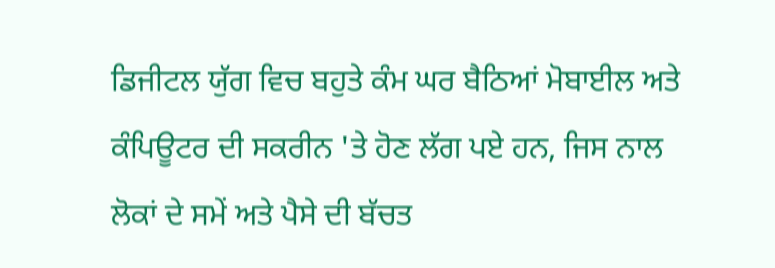ਡਿਜੀਟਲ ਯੁੱਗ ਵਿਚ ਬਹੁਤੇ ਕੰਮ ਘਰ ਬੈਠਿਆਂ ਮੋਬਾਈਲ ਅਤੇ ਕੰਪਿਊਟਰ ਦੀ ਸਕਰੀਨ 'ਤੇ ਹੋਣ ਲੱਗ ਪਏ ਹਨ, ਜਿਸ ਨਾਲ ਲੋਕਾਂ ਦੇ ਸਮੇਂ ਅਤੇ ਪੈਸੇ ਦੀ ਬੱਚਤ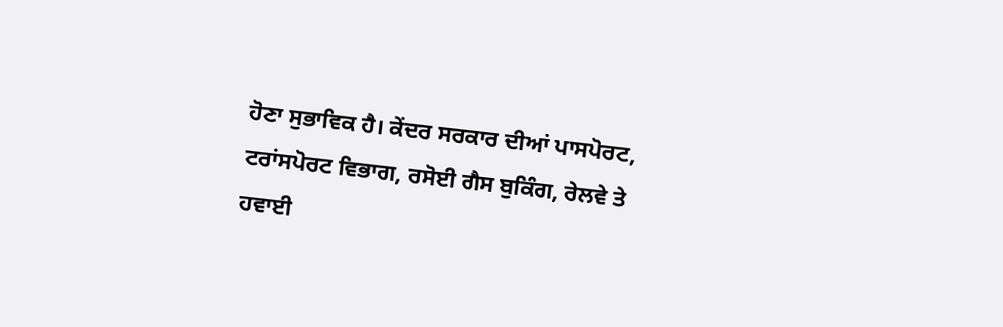ਹੋਣਾ ਸੁਭਾਵਿਕ ਹੈ। ਕੇਂਦਰ ਸਰਕਾਰ ਦੀਆਂ ਪਾਸਪੋਰਟ, ਟਰਾਂਸਪੋਰਟ ਵਿਭਾਗ, ਰਸੋਈ ਗੈਸ ਬੁਕਿੰਗ, ਰੇਲਵੇ ਤੇ ਹਵਾਈ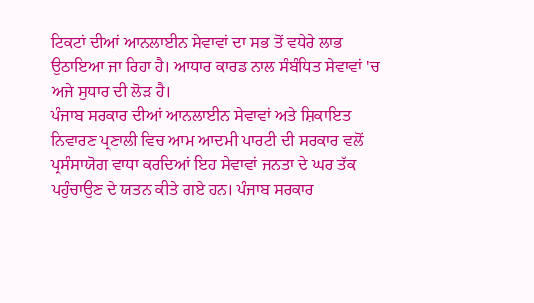ਟਿਕਟਾਂ ਦੀਆਂ ਆਨਲਾਈਨ ਸੇਵਾਵਾਂ ਦਾ ਸਭ ਤੋਂ ਵਧੇਰੇ ਲਾਭ ਉਠਾਇਆ ਜਾ ਰਿਹਾ ਹੈ। ਆਧਾਰ ਕਾਰਡ ਨਾਲ ਸੰਬੰਧਿਤ ਸੇਵਾਵਾਂ 'ਚ ਅਜੇ ਸੁਧਾਰ ਦੀ ਲੋੜ ਹੈ।
ਪੰਜਾਬ ਸਰਕਾਰ ਦੀਆਂ ਆਨਲਾਈਨ ਸੇਵਾਵਾਂ ਅਤੇ ਸ਼ਿਕਾਇਤ ਨਿਵਾਰਣ ਪ੍ਰਣਾਲੀ ਵਿਚ ਆਮ ਆਦਮੀ ਪਾਰਟੀ ਦੀ ਸਰਕਾਰ ਵਲੋਂ ਪ੍ਰਸੰਸਾਯੋਗ ਵਾਧਾ ਕਰਦਿਆਂ ਇਹ ਸੇਵਾਵਾਂ ਜਨਤਾ ਦੇ ਘਰ ਤੱਕ ਪਹੁੰਚਾਉਣ ਦੇ ਯਤਨ ਕੀਤੇ ਗਏ ਹਨ। ਪੰਜਾਬ ਸਰਕਾਰ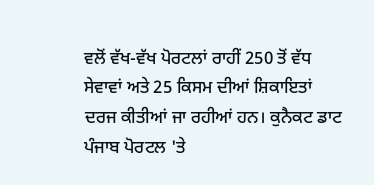ਵਲੋਂ ਵੱਖ-ਵੱਖ ਪੋਰਟਲਾਂ ਰਾਹੀਂ 250 ਤੋਂ ਵੱਧ ਸੇਵਾਵਾਂ ਅਤੇ 25 ਕਿਸਮ ਦੀਆਂ ਸ਼ਿਕਾਇਤਾਂ ਦਰਜ ਕੀਤੀਆਂ ਜਾ ਰਹੀਆਂ ਹਨ। ਕੁਨੈਕਟ ਡਾਟ ਪੰਜਾਬ ਪੋਰਟਲ 'ਤੇ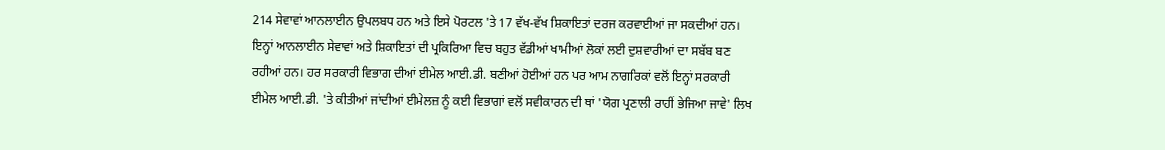214 ਸੇਵਾਵਾਂ ਆਨਲਾਈਨ ਉਪਲਬਧ ਹਨ ਅਤੇ ਇਸੇ ਪੋਰਟਲ 'ਤੇ 17 ਵੱਖ-ਵੱਖ ਸ਼ਿਕਾਇਤਾਂ ਦਰਜ ਕਰਵਾਈਆਂ ਜਾ ਸਕਦੀਆਂ ਹਨ। ਇਨ੍ਹਾਂ ਆਨਲਾਈਨ ਸੇਵਾਵਾਂ ਅਤੇ ਸ਼ਿਕਾਇਤਾਂ ਦੀ ਪ੍ਰਕਿਰਿਆ ਵਿਚ ਬਹੁਤ ਵੱਡੀਆਂ ਖਾਮੀਆਂ ਲੋਕਾਂ ਲਈ ਦੁਸ਼ਵਾਰੀਆਂ ਦਾ ਸਬੱਬ ਬਣ ਰਹੀਆਂ ਹਨ। ਹਰ ਸਰਕਾਰੀ ਵਿਭਾਗ ਦੀਆਂ ਈਮੇਲ ਆਈ.ਡੀ. ਬਣੀਆਂ ਹੋਈਆਂ ਹਨ ਪਰ ਆਮ ਨਾਗਰਿਕਾਂ ਵਲੋਂ ਇਨ੍ਹਾਂ ਸਰਕਾਰੀ ਈਮੇਲ ਆਈ.ਡੀ. 'ਤੇ ਕੀਤੀਆਂ ਜਾਂਦੀਆਂ ਈਮੇਲਜ਼ ਨੂੰ ਕਈ ਵਿਭਾਗਾਂ ਵਲੋਂ ਸਵੀਕਾਰਨ ਦੀ ਥਾਂ 'ਯੋਗ ਪ੍ਰਣਾਲੀ ਰਾਹੀਂ ਭੇਜਿਆ ਜਾਵੇ' ਲਿਖ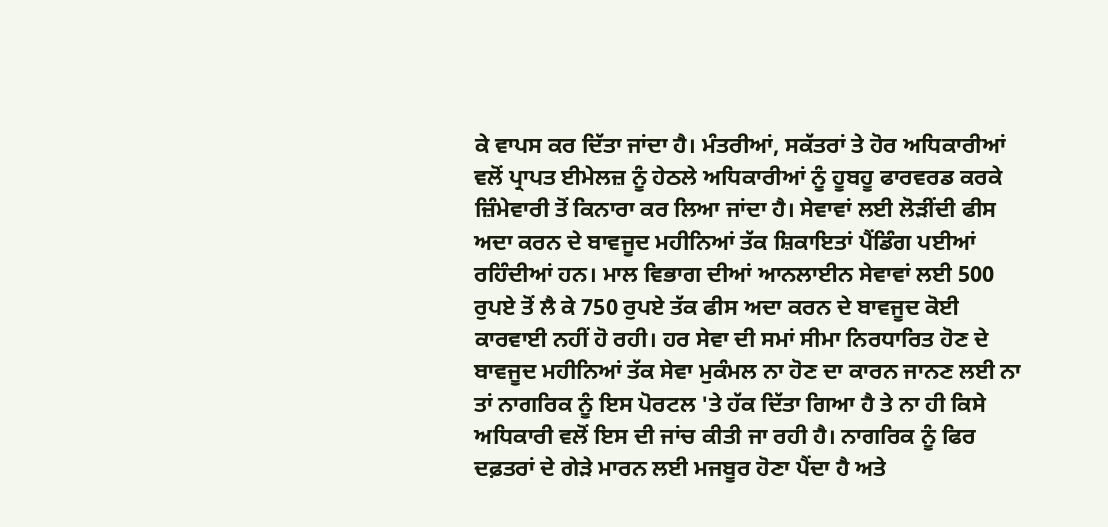ਕੇ ਵਾਪਸ ਕਰ ਦਿੱਤਾ ਜਾਂਦਾ ਹੈ। ਮੰਤਰੀਆਂ, ਸਕੱਤਰਾਂ ਤੇ ਹੋਰ ਅਧਿਕਾਰੀਆਂ ਵਲੋਂ ਪ੍ਰਾਪਤ ਈਮੇਲਜ਼ ਨੂੰ ਹੇਠਲੇ ਅਧਿਕਾਰੀਆਂ ਨੂੰ ਹੂਬਹੂ ਫਾਰਵਰਡ ਕਰਕੇ ਜ਼ਿੰਮੇਵਾਰੀ ਤੋਂ ਕਿਨਾਰਾ ਕਰ ਲਿਆ ਜਾਂਦਾ ਹੈ। ਸੇਵਾਵਾਂ ਲਈ ਲੋੜੀਂਦੀ ਫੀਸ ਅਦਾ ਕਰਨ ਦੇ ਬਾਵਜੂਦ ਮਹੀਨਿਆਂ ਤੱਕ ਸ਼ਿਕਾਇਤਾਂ ਪੈਂਡਿੰਗ ਪਈਆਂ ਰਹਿੰਦੀਆਂ ਹਨ। ਮਾਲ ਵਿਭਾਗ ਦੀਆਂ ਆਨਲਾਈਨ ਸੇਵਾਵਾਂ ਲਈ 500 ਰੁਪਏ ਤੋਂ ਲੈ ਕੇ 750 ਰੁਪਏ ਤੱਕ ਫੀਸ ਅਦਾ ਕਰਨ ਦੇ ਬਾਵਜੂਦ ਕੋਈ ਕਾਰਵਾਈ ਨਹੀਂ ਹੋ ਰਹੀ। ਹਰ ਸੇਵਾ ਦੀ ਸਮਾਂ ਸੀਮਾ ਨਿਰਧਾਰਿਤ ਹੋਣ ਦੇ ਬਾਵਜੂਦ ਮਹੀਨਿਆਂ ਤੱਕ ਸੇਵਾ ਮੁਕੰਮਲ ਨਾ ਹੋਣ ਦਾ ਕਾਰਨ ਜਾਨਣ ਲਈ ਨਾ ਤਾਂ ਨਾਗਰਿਕ ਨੂੰ ਇਸ ਪੋਰਟਲ 'ਤੇ ਹੱਕ ਦਿੱਤਾ ਗਿਆ ਹੈ ਤੇ ਨਾ ਹੀ ਕਿਸੇ ਅਧਿਕਾਰੀ ਵਲੋਂ ਇਸ ਦੀ ਜਾਂਚ ਕੀਤੀ ਜਾ ਰਹੀ ਹੈ। ਨਾਗਰਿਕ ਨੂੰ ਫਿਰ ਦਫ਼ਤਰਾਂ ਦੇ ਗੇੜੇ ਮਾਰਨ ਲਈ ਮਜਬੂਰ ਹੋਣਾ ਪੈਂਦਾ ਹੈ ਅਤੇ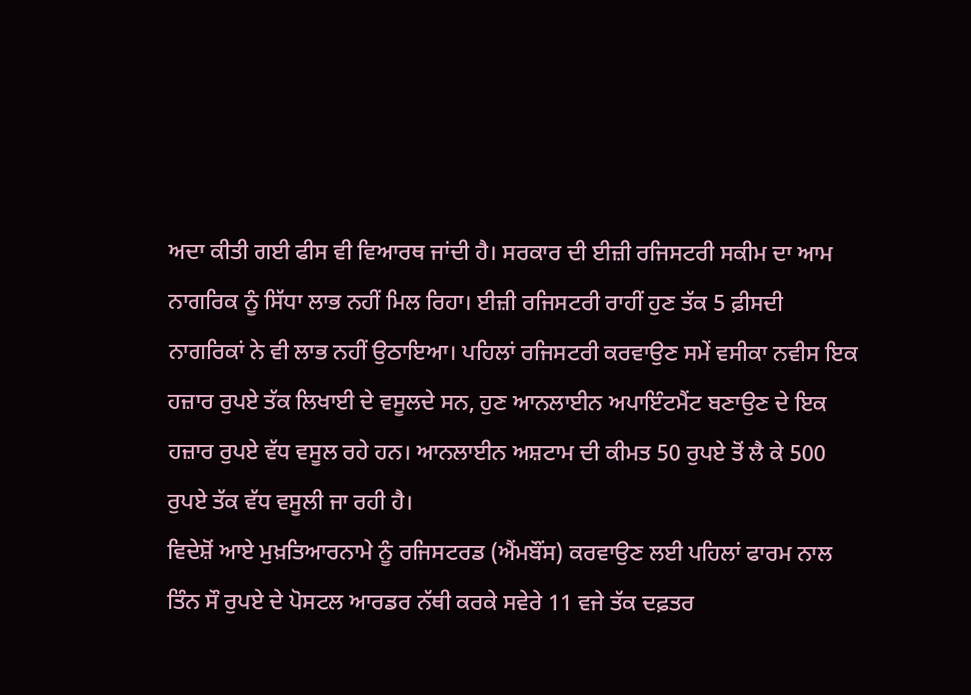ਅਦਾ ਕੀਤੀ ਗਈ ਫੀਸ ਵੀ ਵਿਆਰਥ ਜਾਂਦੀ ਹੈ। ਸਰਕਾਰ ਦੀ ਈਜ਼ੀ ਰਜਿਸਟਰੀ ਸਕੀਮ ਦਾ ਆਮ ਨਾਗਰਿਕ ਨੂੰ ਸਿੱਧਾ ਲਾਭ ਨਹੀਂ ਮਿਲ ਰਿਹਾ। ਈਜ਼ੀ ਰਜਿਸਟਰੀ ਰਾਹੀਂ ਹੁਣ ਤੱਕ 5 ਫ਼ੀਸਦੀ ਨਾਗਰਿਕਾਂ ਨੇ ਵੀ ਲਾਭ ਨਹੀਂ ਉਠਾਇਆ। ਪਹਿਲਾਂ ਰਜਿਸਟਰੀ ਕਰਵਾਉਣ ਸਮੇਂ ਵਸੀਕਾ ਨਵੀਸ ਇਕ ਹਜ਼ਾਰ ਰੁਪਏ ਤੱਕ ਲਿਖਾਈ ਦੇ ਵਸੂਲਦੇ ਸਨ, ਹੁਣ ਆਨਲਾਈਨ ਅਪਾਇੰਟਮੈਂਟ ਬਣਾਉਣ ਦੇ ਇਕ ਹਜ਼ਾਰ ਰੁਪਏ ਵੱਧ ਵਸੂਲ ਰਹੇ ਹਨ। ਆਨਲਾਈਨ ਅਸ਼ਟਾਮ ਦੀ ਕੀਮਤ 50 ਰੁਪਏ ਤੋਂ ਲੈ ਕੇ 500 ਰੁਪਏ ਤੱਕ ਵੱਧ ਵਸੂਲੀ ਜਾ ਰਹੀ ਹੈ।
ਵਿਦੇਸ਼ੋਂ ਆਏ ਮੁਖ਼ਤਿਆਰਨਾਮੇ ਨੂੰ ਰਜਿਸਟਰਡ (ਐਂਮਬੌਂਸ) ਕਰਵਾਉਣ ਲਈ ਪਹਿਲਾਂ ਫਾਰਮ ਨਾਲ ਤਿੰਨ ਸੌ ਰੁਪਏ ਦੇ ਪੋਸਟਲ ਆਰਡਰ ਨੱਥੀ ਕਰਕੇ ਸਵੇਰੇ 11 ਵਜੇ ਤੱਕ ਦਫ਼ਤਰ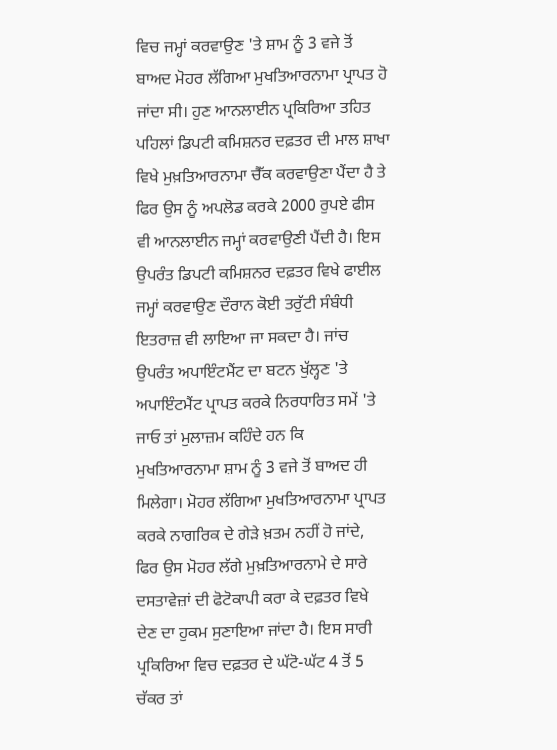ਵਿਚ ਜਮ੍ਹਾਂ ਕਰਵਾਉਣ 'ਤੇ ਸ਼ਾਮ ਨੂੰ 3 ਵਜੇ ਤੋਂ ਬਾਅਦ ਮੋਹਰ ਲੱਗਿਆ ਮੁਖਤਿਆਰਨਾਮਾ ਪ੍ਰਾਪਤ ਹੋ ਜਾਂਦਾ ਸੀ। ਹੁਣ ਆਨਲਾਈਨ ਪ੍ਰਕਿਰਿਆ ਤਹਿਤ ਪਹਿਲਾਂ ਡਿਪਟੀ ਕਮਿਸ਼ਨਰ ਦਫ਼ਤਰ ਦੀ ਮਾਲ ਸ਼ਾਖਾ ਵਿਖੇ ਮੁਖ਼ਤਿਆਰਨਾਮਾ ਚੈੱਕ ਕਰਵਾਉਣਾ ਪੈਂਦਾ ਹੈ ਤੇ ਫਿਰ ਉਸ ਨੂੰ ਅਪਲੋਡ ਕਰਕੇ 2000 ਰੁਪਏ ਫੀਸ ਵੀ ਆਨਲਾਈਨ ਜਮ੍ਹਾਂ ਕਰਵਾਉਣੀ ਪੈਂਦੀ ਹੈ। ਇਸ ਉਪਰੰਤ ਡਿਪਟੀ ਕਮਿਸ਼ਨਰ ਦਫ਼ਤਰ ਵਿਖੇ ਫਾਈਲ ਜਮ੍ਹਾਂ ਕਰਵਾਉਣ ਦੌਰਾਨ ਕੋਈ ਤਰੁੱਟੀ ਸੰਬੰਧੀ ਇਤਰਾਜ਼ ਵੀ ਲਾਇਆ ਜਾ ਸਕਦਾ ਹੈ। ਜਾਂਚ ਉਪਰੰਤ ਅਪਾਇੰਟਮੈਂਟ ਦਾ ਬਟਨ ਖੁੱਲ੍ਹਣ 'ਤੇ ਅਪਾਇੰਟਮੈਂਟ ਪ੍ਰਾਪਤ ਕਰਕੇ ਨਿਰਧਾਰਿਤ ਸਮੇਂ 'ਤੇ ਜਾਓ ਤਾਂ ਮੁਲਾਜ਼ਮ ਕਹਿੰਦੇ ਹਨ ਕਿ ਮੁਖਤਿਆਰਨਾਮਾ ਸ਼ਾਮ ਨੂੰ 3 ਵਜੇ ਤੋਂ ਬਾਅਦ ਹੀ ਮਿਲੇਗਾ। ਮੋਹਰ ਲੱਗਿਆ ਮੁਖਤਿਆਰਨਾਮਾ ਪ੍ਰਾਪਤ ਕਰਕੇ ਨਾਗਰਿਕ ਦੇ ਗੇੜੇ ਖ਼ਤਮ ਨਹੀਂ ਹੋ ਜਾਂਦੇ, ਫਿਰ ਉਸ ਮੋਹਰ ਲੱਗੇ ਮੁਖ਼ਤਿਆਰਨਾਮੇ ਦੇ ਸਾਰੇ ਦਸਤਾਵੇਜ਼ਾਂ ਦੀ ਫੋਟੋਕਾਪੀ ਕਰਾ ਕੇ ਦਫ਼ਤਰ ਵਿਖੇ ਦੇਣ ਦਾ ਹੁਕਮ ਸੁਣਾਇਆ ਜਾਂਦਾ ਹੈ। ਇਸ ਸਾਰੀ ਪ੍ਰਕਿਰਿਆ ਵਿਚ ਦਫ਼ਤਰ ਦੇ ਘੱਟੋ-ਘੱਟ 4 ਤੋਂ 5 ਚੱਕਰ ਤਾਂ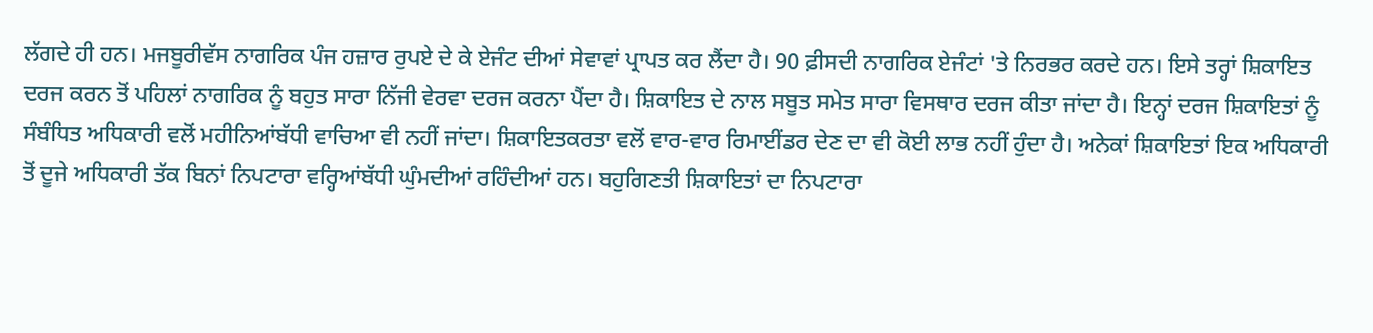ਲੱਗਦੇ ਹੀ ਹਨ। ਮਜਬੂਰੀਵੱਸ ਨਾਗਰਿਕ ਪੰਜ ਹਜ਼ਾਰ ਰੁਪਏ ਦੇ ਕੇ ਏਜੰਟ ਦੀਆਂ ਸੇਵਾਵਾਂ ਪ੍ਰਾਪਤ ਕਰ ਲੈਂਦਾ ਹੈ। 90 ਫ਼ੀਸਦੀ ਨਾਗਰਿਕ ਏਜੰਟਾਂ 'ਤੇ ਨਿਰਭਰ ਕਰਦੇ ਹਨ। ਇਸੇ ਤਰ੍ਹਾਂ ਸ਼ਿਕਾਇਤ ਦਰਜ ਕਰਨ ਤੋਂ ਪਹਿਲਾਂ ਨਾਗਰਿਕ ਨੂੰ ਬਹੁਤ ਸਾਰਾ ਨਿੱਜੀ ਵੇਰਵਾ ਦਰਜ ਕਰਨਾ ਪੈਂਦਾ ਹੈ। ਸ਼ਿਕਾਇਤ ਦੇ ਨਾਲ ਸਬੂਤ ਸਮੇਤ ਸਾਰਾ ਵਿਸਥਾਰ ਦਰਜ ਕੀਤਾ ਜਾਂਦਾ ਹੈ। ਇਨ੍ਹਾਂ ਦਰਜ ਸ਼ਿਕਾਇਤਾਂ ਨੂੰ ਸੰਬੰਧਿਤ ਅਧਿਕਾਰੀ ਵਲੋਂ ਮਹੀਨਿਆਂਬੱਧੀ ਵਾਚਿਆ ਵੀ ਨਹੀਂ ਜਾਂਦਾ। ਸ਼ਿਕਾਇਤਕਰਤਾ ਵਲੋਂ ਵਾਰ-ਵਾਰ ਰਿਮਾਈਂਡਰ ਦੇਣ ਦਾ ਵੀ ਕੋਈ ਲਾਭ ਨਹੀਂ ਹੁੰਦਾ ਹੈ। ਅਨੇਕਾਂ ਸ਼ਿਕਾਇਤਾਂ ਇਕ ਅਧਿਕਾਰੀ ਤੋਂ ਦੂਜੇ ਅਧਿਕਾਰੀ ਤੱਕ ਬਿਨਾਂ ਨਿਪਟਾਰਾ ਵਰ੍ਹਿਆਂਬੱਧੀ ਘੁੰਮਦੀਆਂ ਰਹਿੰਦੀਆਂ ਹਨ। ਬਹੁਗਿਣਤੀ ਸ਼ਿਕਾਇਤਾਂ ਦਾ ਨਿਪਟਾਰਾ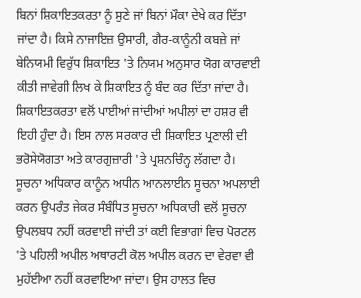ਬਿਨਾਂ ਸ਼ਿਕਾਇਤਕਰਤਾ ਨੂੰ ਸੁਣੇ ਜਾਂ ਬਿਨਾਂ ਮੌਕਾ ਦੇਖੇ ਕਰ ਦਿੱਤਾ ਜਾਂਦਾ ਹੈ। ਕਿਸੇ ਨਾਜਾਇਜ਼ ਉਸਾਰੀ, ਗੈਰ-ਕਾਨੂੰਨੀ ਕਬਜ਼ੇ ਜਾਂ ਬੇਨਿਯਮੀ ਵਿਰੁੱਧ ਸ਼ਿਕਾਇਤ 'ਤੇ ਨਿਯਮ ਅਨੁਸਾਰ ਯੋਗ ਕਾਰਵਾਈ ਕੀਤੀ ਜਾਵੇਗੀ ਲਿਖ ਕੇ ਸ਼ਿਕਾਇਤ ਨੂੰ ਬੰਦ ਕਰ ਦਿੱਤਾ ਜਾਂਦਾ ਹੈ। ਸ਼ਿਕਾਇਤਕਰਤਾ ਵਲੋਂ ਪਾਈਆਂ ਜਾਂਦੀਆਂ ਅਪੀਲਾਂ ਦਾ ਹਸ਼ਰ ਵੀ ਇਹੀ ਹੁੰਦਾ ਹੈ। ਇਸ ਨਾਲ ਸਰਕਾਰ ਦੀ ਸ਼ਿਕਾਇਤ ਪ੍ਰਣਾਲੀ ਦੀ ਭਰੋਸੇਯੋਗਤਾ ਅਤੇ ਕਾਰਗੁਜ਼ਾਰੀ 'ਤੇ ਪ੍ਰਸ਼ਨਚਿੰਨ੍ਹ ਲੱਗਦਾ ਹੈ।
ਸੂਚਨਾ ਅਧਿਕਾਰ ਕਾਨੂੰਨ ਅਧੀਨ ਆਨਲਾਈਨ ਸੂਚਨਾ ਅਪਲਾਈ ਕਰਨ ਉਪਰੰਤ ਜੇਕਰ ਸੰਬੰਧਿਤ ਸੂਚਨਾ ਅਧਿਕਾਰੀ ਵਲੋਂ ਸੂਚਨਾ ਉਪਲਬਧ ਨਹੀਂ ਕਰਵਾਈ ਜਾਂਦੀ ਤਾਂ ਕਈ ਵਿਭਾਗਾਂ ਵਿਚ ਪੋਰਟਲ 'ਤੇ ਪਹਿਲੀ ਅਪੀਲ ਅਥਾਰਟੀ ਕੋਲ ਅਪੀਲ ਕਰਨ ਦਾ ਵੇਰਵਾ ਵੀ ਮੁਹੱਈਆ ਨਹੀਂ ਕਰਵਾਇਆ ਜਾਂਦਾ। ਉਸ ਹਾਲਤ ਵਿਚ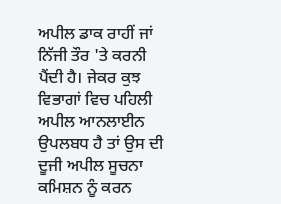ਅਪੀਲ ਡਾਕ ਰਾਹੀਂ ਜਾਂ ਨਿੱਜੀ ਤੌਰ 'ਤੇ ਕਰਨੀ ਪੈਂਦੀ ਹੈ। ਜੇਕਰ ਕੁਝ ਵਿਭਾਗਾਂ ਵਿਚ ਪਹਿਲੀ ਅਪੀਲ ਆਨਲਾਈਨ ਉਪਲਬਧ ਹੈ ਤਾਂ ਉਸ ਦੀ ਦੂਜੀ ਅਪੀਲ ਸੂਚਨਾ ਕਮਿਸ਼ਨ ਨੂੰ ਕਰਨ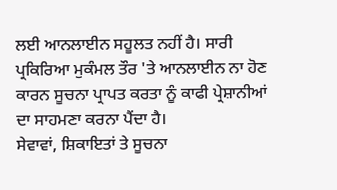ਲਈ ਆਨਲਾਈਨ ਸਹੂਲਤ ਨਹੀਂ ਹੈ। ਸਾਰੀ ਪ੍ਰਕਿਰਿਆ ਮੁਕੰਮਲ ਤੌਰ 'ਤੇ ਆਨਲਾਈਨ ਨਾ ਹੋਣ ਕਾਰਨ ਸੂਚਨਾ ਪ੍ਰਾਪਤ ਕਰਤਾ ਨੂੰ ਕਾਫੀ ਪ੍ਰੇਸ਼ਾਨੀਆਂ ਦਾ ਸਾਹਮਣਾ ਕਰਨਾ ਪੈਂਦਾ ਹੈ।
ਸੇਵਾਵਾਂ, ਸ਼ਿਕਾਇਤਾਂ ਤੇ ਸੂਚਨਾ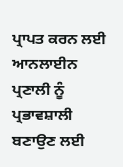ਪ੍ਰਾਪਤ ਕਰਨ ਲਈ ਆਨਲਾਈਨ ਪ੍ਰਣਾਲੀ ਨੂੰ ਪ੍ਰਭਾਵਸ਼ਾਲੀ ਬਣਾਉਣ ਲਈ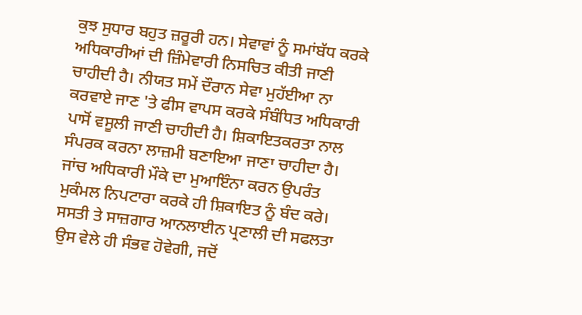ਕੁਝ ਸੁਧਾਰ ਬਹੁਤ ਜ਼ਰੂਰੀ ਹਨ। ਸੇਵਾਵਾਂ ਨੂੰ ਸਮਾਂਬੱਧ ਕਰਕੇ ਅਧਿਕਾਰੀਆਂ ਦੀ ਜ਼ਿੰਮੇਵਾਰੀ ਨਿਸਚਿਤ ਕੀਤੀ ਜਾਣੀ ਚਾਹੀਦੀ ਹੈ। ਨੀਯਤ ਸਮੇਂ ਦੌਰਾਨ ਸੇਵਾ ਮੁਹੱਈਆ ਨਾ ਕਰਵਾਏ ਜਾਣ 'ਤੇ ਫੀਸ ਵਾਪਸ ਕਰਕੇ ਸੰਬੰਧਿਤ ਅਧਿਕਾਰੀ ਪਾਸੋਂ ਵਸੂਲੀ ਜਾਣੀ ਚਾਹੀਦੀ ਹੈ। ਸ਼ਿਕਾਇਤਕਰਤਾ ਨਾਲ ਸੰਪਰਕ ਕਰਨਾ ਲਾਜ਼ਮੀ ਬਣਾਇਆ ਜਾਣਾ ਚਾਹੀਦਾ ਹੈ। ਜਾਂਚ ਅਧਿਕਾਰੀ ਮੌਕੇ ਦਾ ਮੁਆਇੰਨਾ ਕਰਨ ਉਪਰੰਤ ਮੁਕੰਮਲ ਨਿਪਟਾਰਾ ਕਰਕੇ ਹੀ ਸ਼ਿਕਾਇਤ ਨੂੰ ਬੰਦ ਕਰੇ। ਸਸਤੀ ਤੇ ਸਾਜ਼ਗਾਰ ਆਨਲਾਈਨ ਪ੍ਰਣਾਲੀ ਦੀ ਸਫਲਤਾ ਉਸ ਵੇਲੇ ਹੀ ਸੰਭਵ ਹੋਵੇਗੀ, ਜਦੋਂ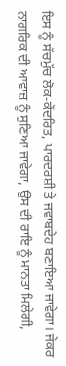ਇਸ ਨੂੰ ਸੱਚਮੁੱਚ ਲੋਕ-ਕੇਂਦਰਿਤ, ਪਾਰਦਰਸ਼ੀ ਤੇ ਜਵਾਬਦੇਹ ਬਣਾਇਆ ਜਾਵੇਗਾ। ਜੇਕਰ ਨਾਗਰਿਕ ਦੀ ਆਵਾਜ਼ ਨੂੰ ਸੁਣਿਆ ਜਾਵੇਗਾ, ਉਸ ਦੀ ਰਾਇ ਨੂੰ ਮਾਨਤਾ ਮਿਲੇਗੀ,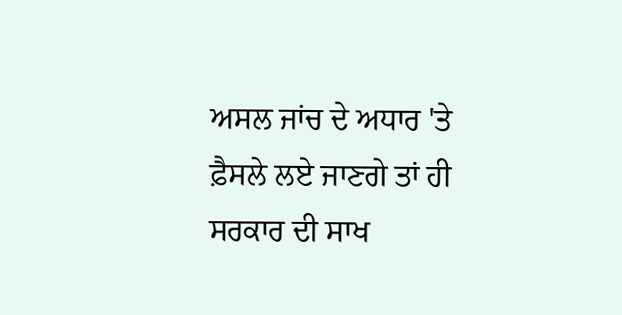ਅਸਲ ਜਾਂਚ ਦੇ ਅਧਾਰ 'ਤੇ ਫ਼ੈਸਲੇ ਲਏ ਜਾਣਗੇ ਤਾਂ ਹੀ ਸਰਕਾਰ ਦੀ ਸਾਖ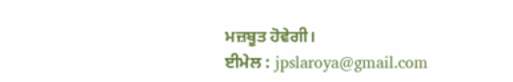ਮਜ਼ਬੂਤ ਹੋਵੇਗੀ।
ਈਮੇਲ : jpslaroya@gmail.com